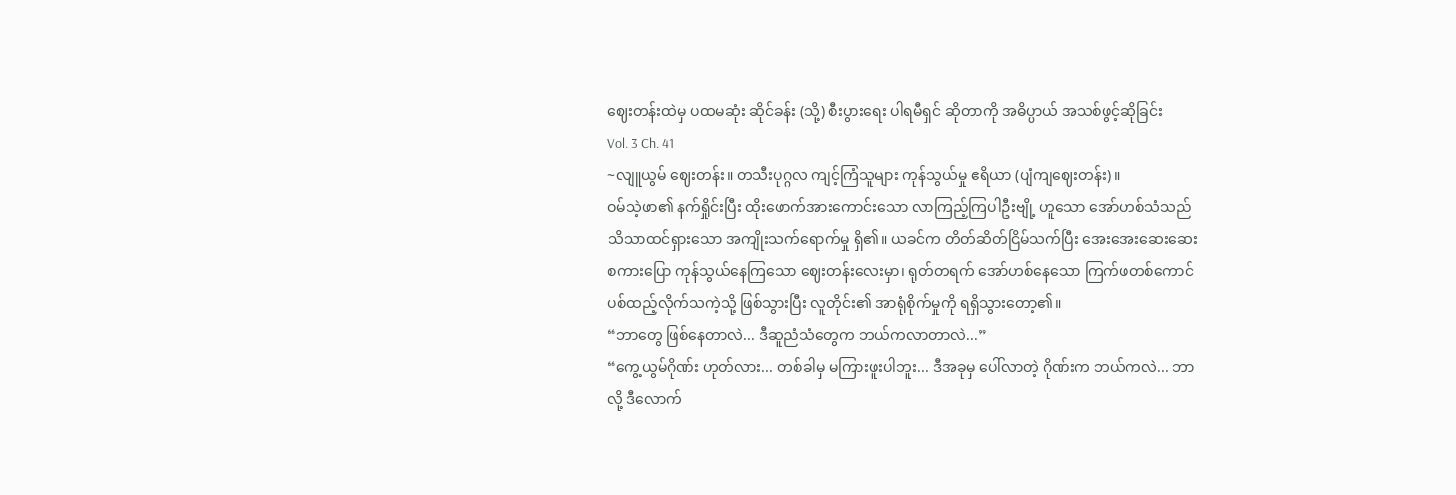ဈေးတန်းထဲမှ ပထမဆုံး ဆိုင်ခန်း (သို့) စီးပွားရေး ပါရမီရှင် ဆိုတာကို အဓိပ္ပာယ် အသစ်ဖွင့်ဆိုခြင်း
Vol. 3 Ch. 41
~လျူယွမ် ဈေးတန်း။ တသီးပုဂ္ဂလ ကျင့်ကြံသူများ ကုန်သွယ်မှု ဧရိယာ (ပျံကျဈေးတန်း)။
ဝမ်သဲ့ဖာ၏ နက်ရှိုင်းပြီး ထိုးဖောက်အားကောင်းသော လာကြည့်ကြပါဦးဗျို့ ဟူသော အော်ဟစ်သံသည် သိသာထင်ရှားသော အကျိုးသက်ရောက်မှု ရှိ၏။ ယခင်က တိတ်ဆိတ်ငြိမ်သက်ပြီး အေးအေးဆေးဆေး စကားပြော ကုန်သွယ်နေကြသော ဈေးတန်းလေးမှာ၊ ရုတ်တရက် အော်ဟစ်နေသော ကြက်ဖတစ်ကောင် ပစ်ထည့်လိုက်သကဲ့သို့ ဖြစ်သွားပြီး လူတိုင်း၏ အာရုံစိုက်မှုကို ရရှိသွားတော့၏။
“ဘာတွေ ဖြစ်နေတာလဲ... ဒီဆူညံသံတွေက ဘယ်ကလာတာလဲ...”
“ကွေ့ယွမ်ဂိုဏ်း ဟုတ်လား... တစ်ခါမှ မကြားဖူးပါဘူး... ဒီအခုမှ ပေါ်လာတဲ့ ဂိုဏ်းက ဘယ်ကလဲ... ဘာလို့ ဒီလောက်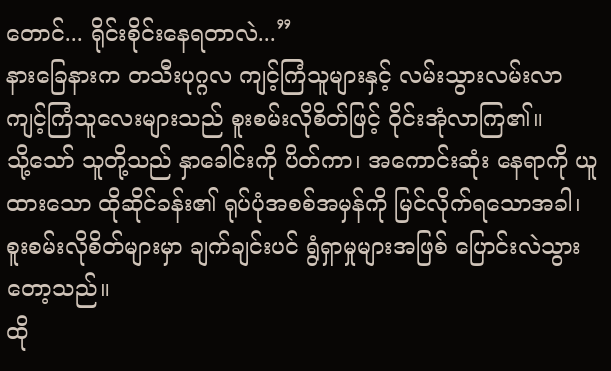တောင်... ရိုင်းစိုင်းနေရတာလဲ...”
နားခြေနားက တသီးပုဂ္ဂလ ကျင့်ကြံသူများနှင့် လမ်းသွားလမ်းလာ ကျင့်ကြံသူလေးများသည် စူးစမ်းလိုစိတ်ဖြင့် ဝိုင်းအုံလာကြ၏။
သို့သော် သူတို့သည် နှာခေါင်းကို ပိတ်ကာ၊ အကောင်းဆုံး နေရာကို ယူထားသော ထိုဆိုင်ခန်း၏ ရုပ်ပုံအစစ်အမှန်ကို မြင်လိုက်ရသောအခါ၊ စူးစမ်းလိုစိတ်များမှာ ချက်ချင်းပင် ရွံရှာမှုများအဖြစ် ပြောင်းလဲသွားတော့သည်။
ထို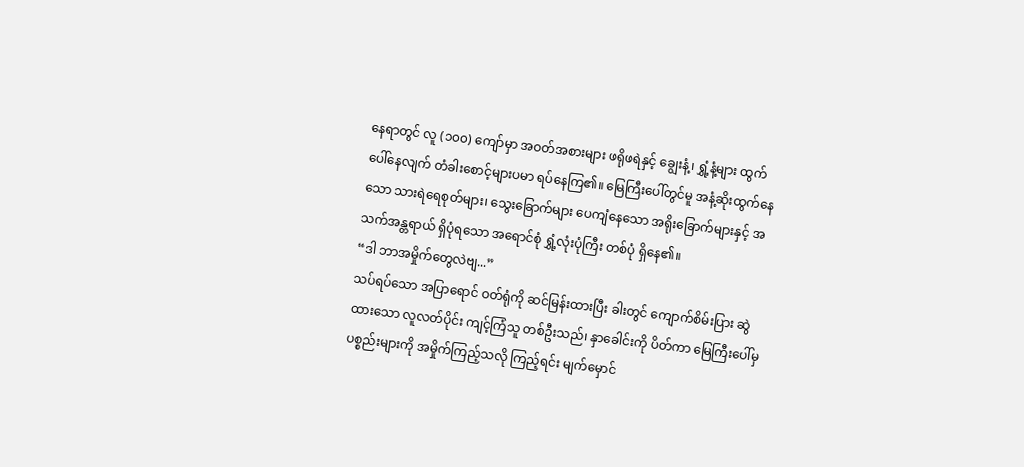နေရာတွင် လူ (၁၀၀) ကျော်မှာ အဝတ်အစားများ ဖရိုဖရဲနှင့် ချွေးနံ့၊ ရွှံ့နံ့များ ထွက်ပေါ်နေလျက် တံခါးစောင့်များပမာ ရပ်နေကြ၏။ မြေကြီးပေါ်တွင်မူ အနံ့ဆိုးထွက်နေသော သားရဲရေစုတ်များ၊ သွေးခြောက်များ ပေကျံနေသော အရိုးခြောက်များနှင့် အသက်အန္တရာယ် ရှိပုံရသော အရောင်စုံ ရွှံ့လုံးပုံကြီး တစ်ပုံ ရှိနေ၏။
“ဒါ ဘာအမှိုက်တွေလဲဗျ...”
သပ်ရပ်သော အပြာရောင် ဝတ်ရုံကို ဆင်မြန်းထားပြီး ခါးတွင် ကျောက်စိမ်းပြား ဆွဲထားသော လူလတ်ပိုင်း ကျင့်ကြံသူ တစ်ဦးသည်၊ နှာခေါင်းကို ပိတ်ကာ မြေကြီးပေါ်မှ ပစ္စည်းများကို အမှိုက်ကြည့်သလို ကြည့်ရင်း မျက်မှောင်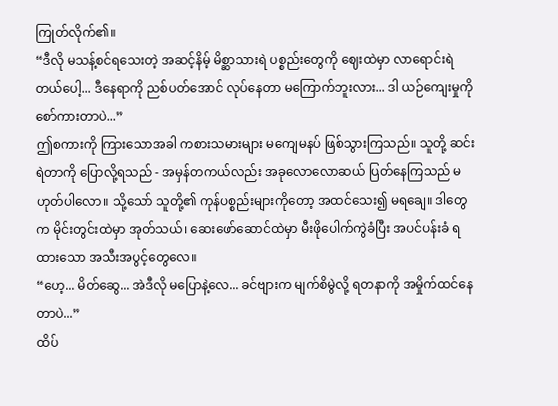ကြုတ်လိုက်၏။
“ဒီလို မသန့်စင်ရသေးတဲ့ အဆင့်နိမ့် မိစ္ဆာသားရဲ ပစ္စည်းတွေကို ဈေးထဲမှာ လာရောင်းရဲတယ်ပေါ့... ဒီနေရာကို ညစ်ပတ်အောင် လုပ်နေတာ မကြောက်ဘူးလား... ဒါ ယဉ်ကျေးမှုကို စော်ကားတာပဲ...”
ဤစကားကို ကြားသောအခါ ကစားသမားများ မကျေမနပ် ဖြစ်သွားကြသည်။ သူတို့ ဆင်းရဲတာကို ပြောလို့ရသည် - အမှန်တကယ်လည်း အခုလောလောဆယ် ပြတ်နေကြသည် မဟုတ်ပါလော။ သို့သော် သူတို့၏ ကုန်ပစ္စည်းများကိုတော့ အထင်သေး၍ မရချေ။ ဒါတွေက မိုင်းတွင်းထဲမှာ အုတ်သယ်၊ ဆေးဖော်ဆောင်ထဲမှာ မီးဖိုပေါက်ကွဲခံပြီး အပင်ပန်းခံ ရထားသော အသီးအပွင့်တွေလေ။
“ဟေ့... မိတ်ဆွေ... အဲဒီလို မပြောနဲ့လေ... ခင်ဗျားက မျက်စိမွဲလို့ ရတနာကို အမှိုက်ထင်နေတာပဲ...”
ထိပ်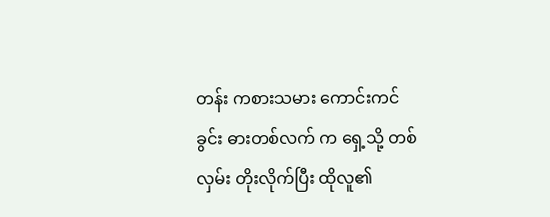တန်း ကစားသမား ကောင်းကင်ခွင်း ဓားတစ်လက် က ရှေ့သို့ တစ်လှမ်း တိုးလိုက်ပြီး ထိုလူ၏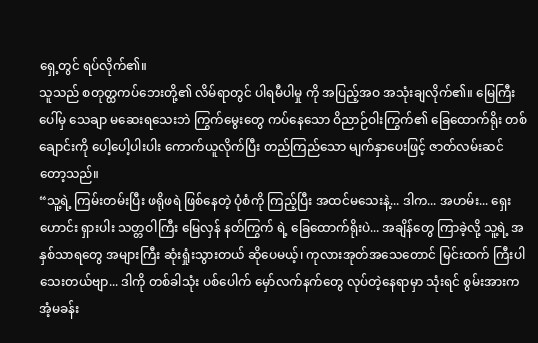ရှေ့တွင် ရပ်လိုက်၏။
သူသည် စတုတ္ထကပ်ဘေးတို့၏ လိမ်ရာတွင် ပါရမီပါမှု ကို အပြည့်အဝ အသုံးချလိုက်၏။ မြေကြီးပေါ်မှ သေချာ မဆေးရသေးဘဲ ကြွက်မွေးတွေ ကပ်နေသော ဝိညာဉ်ဝါးကြွက်၏ ခြေထောက်ရိုး တစ်ချောင်းကို ပေါ့ပေါ့ပါးပါး ကောက်ယူလိုက်ပြီး တည်ကြည်သော မျက်နှာပေးဖြင့် ဇာတ်လမ်းဆင်တော့သည်။
“သူ့ရဲ့ ကြမ်းတမ်းပြီး ဖရိုဖရဲ ဖြစ်နေတဲ့ ပုံစံကို ကြည့်ပြီး အထင်မသေးနဲ့... ဒါက... အဟမ်း... ရှေးဟောင်း ရှားပါး သတ္တဝါကြီး မြေလှန် နတ်ကြွက် ရဲ့ ခြေထောက်ရိုးပဲ... အချိန်တွေ ကြာခဲ့လို့ သူ့ရဲ့ အနှစ်သာရတွေ အများကြီး ဆုံးရှုံးသွားတယ် ဆိုပေမယ့်၊ ကုလားအုတ်အသေတောင် မြင်းထက် ကြီးပါသေးတယ်ဗျာ... ဒါကို တစ်ခါသုံး ပစ်ပေါက် မှော်လက်နက်တွေ လုပ်တဲ့နေရာမှာ သုံးရင် စွမ်းအားက အံ့မခန်း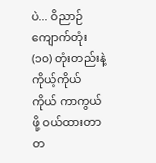ပဲ... ဝိညာဉ်ကျောက်တုံး (၁၀) တုံးတည်းနဲ့ ကိုယ့်ကိုယ်ကိုယ် ကာကွယ်ဖို့ ဝယ်ထားတာ တ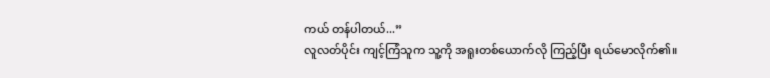ကယ် တန်ပါတယ်...”
လူလတ်ပိုင်း ကျင့်ကြံသူက သူ့ကို အရူးတစ်ယောက်လို ကြည့်ပြီး ရယ်မောလိုက်၏။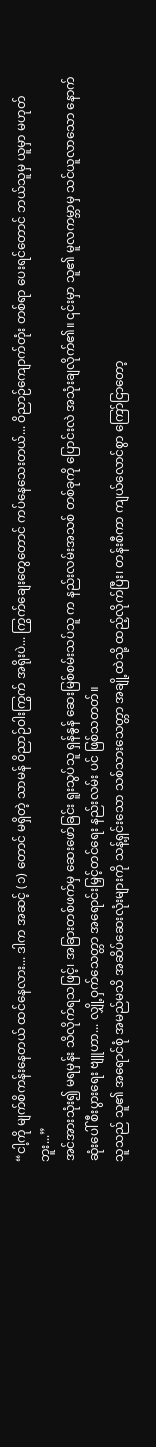“ငါ့ကို မျက်စိကန်းနေတယ် ထင်နေလား... ဒါက အဆင့် (၁) တောင် မရှိတဲ့ သာမန် ဝိညာဉ်ဝါးကြွက် အရိုးပဲ... ကြွက်ချေးတွေတောင် ကပ်နေသေးတယ်... ဝိညာဉ်ကျောက်တုံး တစ်ရာ ပေးရင်တောင် ဘယ်သူမှ ယူမှာ မဟုတ်ဘူး...”
အင်အားသုံး၍ မရမှန်း သိလိုက်ရသဖြင့်၊ အခြားတစ်ဖက်မှ ဆေးဖော်ခြင်း ရူးသွပ်သူ ရှန်နွန် ဆေးမြစ်စမ်းသပ်သူ က နည်းလမ်းအသစ် တစ်ခုကို ပြောင်းလဲ အသုံးချလိုက်၏။ ၎င်းမှာ သူ၏ မူလကမ္ဘာမှ သင်ယူလာသော နောက်ဆုံးပေါ် စီးပွားရေး ဗျူဟာ... လျှို့ဝှက်သေတ္တာ အရောင်းမြှင့်တင်ရေး နည်းလမ်း ပင် ဖြစ်သတတ်။
သူသည် သူ၏ အရောင်စုံ အမည်မသိ အဆိပ်ဆေးလုံးများကို သန့်ရှင်းသော သစ်သားသေတ္တာ အချို့ထဲသို့ ထည့်လိုက်ပြီး၊ တန်းစီကာ ကျယ်လောင်စွာ ကြော်ငြာတော့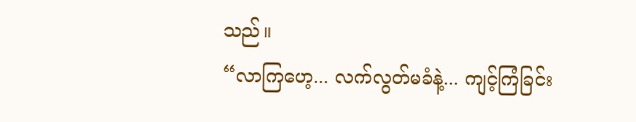သည်။
“လာကြဟေ့... လက်လွတ်မခံနဲ့... ကျင့်ကြံခြင်း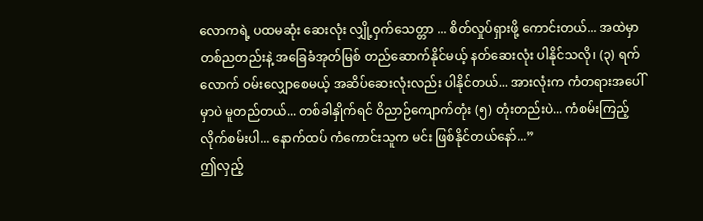လောကရဲ့ ပထမဆုံး ဆေးလုံး လျှို့ဝှက်သေတ္တာ ... စိတ်လှုပ်ရှားဖို့ ကောင်းတယ်... အထဲမှာ တစ်ညတည်းနဲ့ အခြေခံအုတ်မြစ် တည်ဆောက်နိုင်မယ့် နတ်ဆေးလုံး ပါနိုင်သလို၊ (၃) ရက်လောက် ဝမ်းလျှောစေမယ့် အဆိပ်ဆေးလုံးလည်း ပါနိုင်တယ်... အားလုံးက ကံတရားအပေါ်မှာပဲ မူတည်တယ်... တစ်ခါနှိုက်ရင် ဝိညာဉ်ကျောက်တုံး (၅) တုံးတည်းပဲ... ကံစမ်းကြည့်လိုက်စမ်းပါ... နောက်ထပ် ကံကောင်းသူက မင်း ဖြစ်နိုင်တယ်နော်...”
ဤလှည့်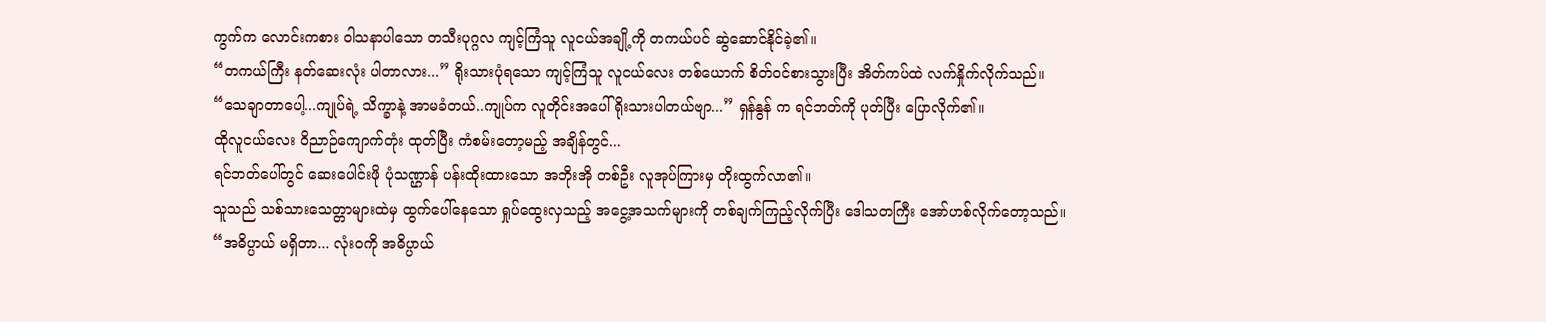ကွက်က လောင်းကစား ဝါသနာပါသော တသီးပုဂ္ဂလ ကျင့်ကြံသူ လူငယ်အချို့ကို တကယ်ပင် ဆွဲဆောင်နိုင်ခဲ့၏။
“တကယ်ကြီး နတ်ဆေးလုံး ပါတာလား...” ရိုးသားပုံရသော ကျင့်ကြံသူ လူငယ်လေး တစ်ယောက် စိတ်ဝင်စားသွားပြီး အိတ်ကပ်ထဲ လက်နှိုက်လိုက်သည်။
“သေချာတာပေါ့...ကျုပ်ရဲ့ သိက္ခာနဲ့ အာမခံတယ်..ကျုပ်က လူတိုင်းအပေါ် ရိုးသားပါတယ်ဗျာ...” ရှန်နွန် က ရင်ဘတ်ကို ပုတ်ပြီး ပြောလိုက်၏။
ထိုလူငယ်လေး ဝိညာဉ်ကျောက်တုံး ထုတ်ပြီး ကံစမ်းတော့မည့် အချိန်တွင်...
ရင်ဘတ်ပေါ်တွင် ဆေးပေါင်းဖို ပုံသဏ္ဌာန် ပန်းထိုးထားသော အဘိုးအို တစ်ဦး လူအုပ်ကြားမှ တိုးထွက်လာ၏။
သူသည် သစ်သားသေတ္တာများထဲမှ ထွက်ပေါ်နေသော ရှုပ်ထွေးလှသည့် အငွေ့အသက်များကို တစ်ချက်ကြည့်လိုက်ပြီး ဒေါသတကြီး အော်ဟစ်လိုက်တော့သည်။
“အဓိပ္ပာယ် မရှိတာ... လုံးဝကို အဓိပ္ပာယ်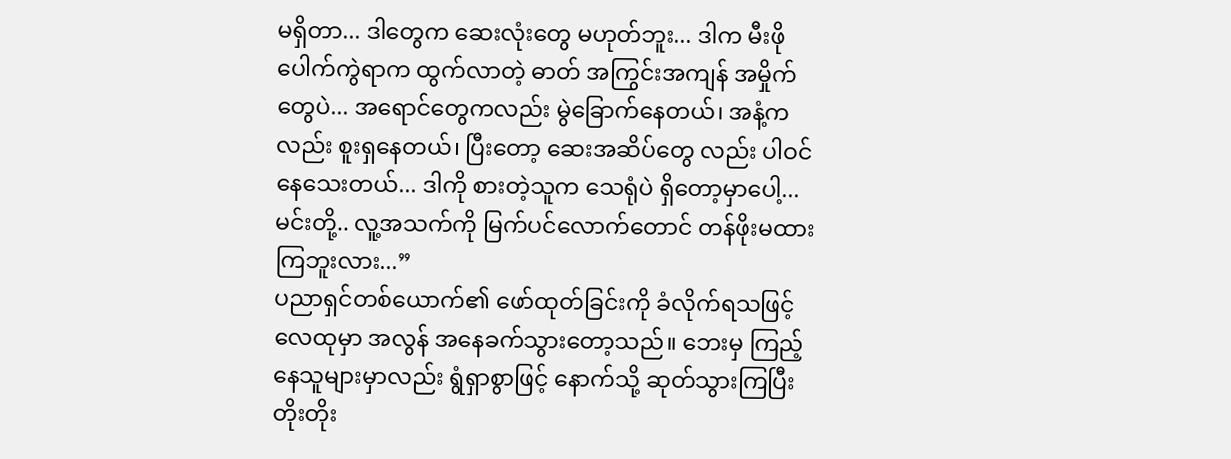မရှိတာ... ဒါတွေက ဆေးလုံးတွေ မဟုတ်ဘူး... ဒါက မီးဖိုပေါက်ကွဲရာက ထွက်လာတဲ့ ဓာတ် အကြွင်းအကျန် အမှိုက်တွေပဲ... အရောင်တွေကလည်း မွဲခြောက်နေတယ်၊ အနံ့ကလည်း စူးရှနေတယ်၊ ပြီးတော့ ဆေးအဆိပ်တွေ လည်း ပါဝင်နေသေးတယ်... ဒါကို စားတဲ့သူက သေရုံပဲ ရှိတော့မှာပေါ့... မင်းတို့.. လူ့အသက်ကို မြက်ပင်လောက်တောင် တန်ဖိုးမထားကြဘူးလား...”
ပညာရှင်တစ်ယောက်၏ ဖော်ထုတ်ခြင်းကို ခံလိုက်ရသဖြင့် လေထုမှာ အလွန် အနေခက်သွားတော့သည်။ ဘေးမှ ကြည့်နေသူများမှာလည်း ရွံရှာစွာဖြင့် နောက်သို့ ဆုတ်သွားကြပြီး တိုးတိုး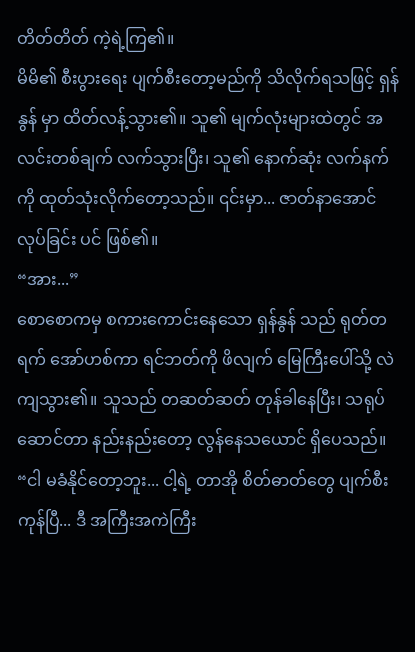တိတ်တိတ် ကဲ့ရဲ့ကြ၏။
မိမိ၏ စီးပွားရေး ပျက်စီးတော့မည်ကို သိလိုက်ရသဖြင့် ရှန်နွန် မှာ ထိတ်လန့်သွား၏။ သူ၏ မျက်လုံးများထဲတွင် အလင်းတစ်ချက် လက်သွားပြီး၊ သူ၏ နောက်ဆုံး လက်နက်ကို ထုတ်သုံးလိုက်တော့သည်။ ၎င်းမှာ... ဇာတ်နာအောင် လုပ်ခြင်း ပင် ဖြစ်၏။
“အား...”
စောစောကမှ စကားကောင်းနေသော ရှန်နွန် သည် ရုတ်တရက် အော်ဟစ်ကာ ရင်ဘတ်ကို ဖိလျက် မြေကြီးပေါ်သို့ လဲကျသွား၏။ သူသည် တဆတ်ဆတ် တုန်ခါနေပြီး၊ သရုပ်ဆောင်တာ နည်းနည်းတော့ လွန်နေသယောင် ရှိပေသည်။
“ငါ မခံနိုင်တော့ဘူး... ငါ့ရဲ့ တာအို စိတ်ဓာတ်တွေ ပျက်စီးကုန်ပြီ... ဒီ အကြီးအကဲကြီး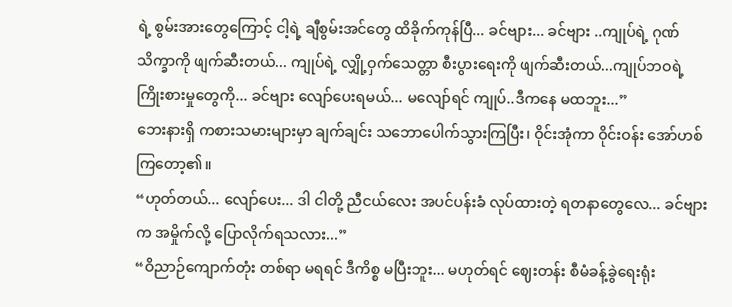ရဲ့ စွမ်းအားတွေကြောင့် ငါ့ရဲ့ ချီစွမ်းအင်တွေ ထိခိုက်ကုန်ပြီ... ခင်ဗျား... ခင်ဗျား ..ကျုပ်ရဲ့ ဂုဏ်သိက္ခာကို ဖျက်ဆီးတယ်... ကျုပ်ရဲ့ လျှို့ဝှက်သေတ္တာ စီးပွားရေးကို ဖျက်ဆီးတယ်...ကျုပ်ဘဝရဲ့ ကြိုးစားမှုတွေကို... ခင်ဗျား လျော်ပေးရမယ်... မလျော်ရင် ကျုပ်..ဒီကနေ မထဘူး...”
ဘေးနားရှိ ကစားသမားများမှာ ချက်ချင်း သဘောပေါက်သွားကြပြီး၊ ဝိုင်းအုံကာ ဝိုင်းဝန်း အော်ဟစ်ကြတော့၏။
“ဟုတ်တယ်... လျော်ပေး... ဒါ ငါတို့ ညီငယ်လေး အပင်ပန်းခံ လုပ်ထားတဲ့ ရတနာတွေလေ... ခင်ဗျားက အမှိုက်လို့ ပြောလိုက်ရသလား...”
“ဝိညာဉ်ကျောက်တုံး တစ်ရာ မရရင် ဒီကိစ္စ မပြီးဘူး... မဟုတ်ရင် ဈေးတန်း စီမံခန့်ခွဲရေးရုံး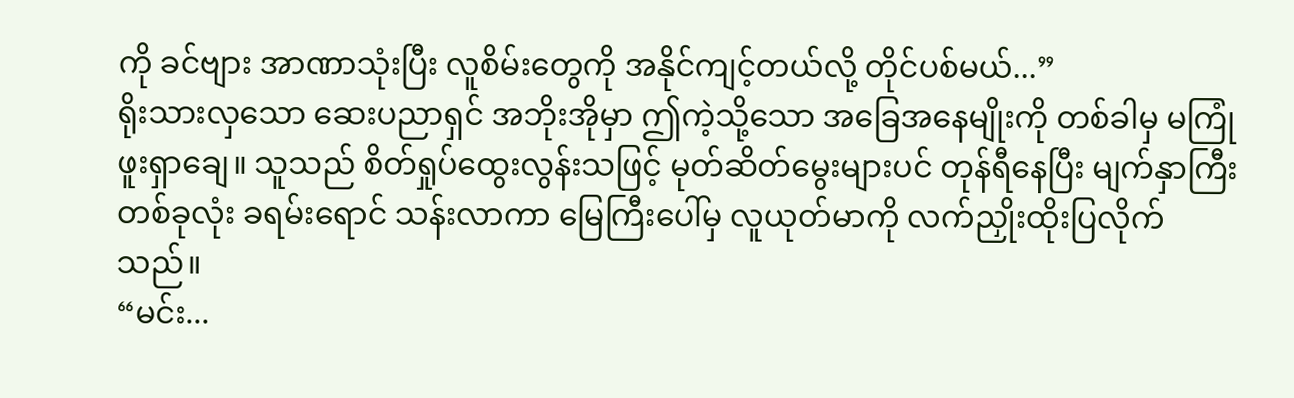ကို ခင်ဗျား အာဏာသုံးပြီး လူစိမ်းတွေကို အနိုင်ကျင့်တယ်လို့ တိုင်ပစ်မယ်...”
ရိုးသားလှသော ဆေးပညာရှင် အဘိုးအိုမှာ ဤကဲ့သို့သော အခြေအနေမျိုးကို တစ်ခါမှ မကြုံဖူးရှာချေ။ သူသည် စိတ်ရှုပ်ထွေးလွန်းသဖြင့် မုတ်ဆိတ်မွေးများပင် တုန်ရီနေပြီး မျက်နှာကြီး တစ်ခုလုံး ခရမ်းရောင် သန်းလာကာ မြေကြီးပေါ်မှ လူယုတ်မာကို လက်ညှိုးထိုးပြလိုက်သည်။
“မင်း...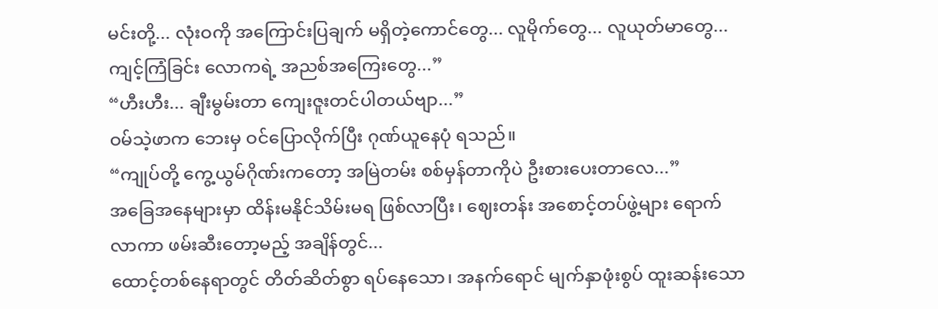မင်းတို့... လုံးဝကို အကြောင်းပြချက် မရှိတဲ့ကောင်တွေ... လူမိုက်တွေ... လူယုတ်မာတွေ... ကျင့်ကြံခြင်း လောကရဲ့ အညစ်အကြေးတွေ...”
“ဟီးဟီး... ချီးမွမ်းတာ ကျေးဇူးတင်ပါတယ်ဗျာ...”
ဝမ်သဲ့ဖာက ဘေးမှ ဝင်ပြောလိုက်ပြီး ဂုဏ်ယူနေပုံ ရသည်။
“ကျုပ်တို့ ကွေ့ယွမ်ဂိုဏ်းကတော့ အမြဲတမ်း စစ်မှန်တာကိုပဲ ဦးစားပေးတာလေ...”
အခြေအနေများမှာ ထိန်းမနိုင်သိမ်းမရ ဖြစ်လာပြီး၊ ဈေးတန်း အစောင့်တပ်ဖွဲ့များ ရောက်လာကာ ဖမ်းဆီးတော့မည့် အချိန်တွင်...
ထောင့်တစ်နေရာတွင် တိတ်ဆိတ်စွာ ရပ်နေသော၊ အနက်ရောင် မျက်နှာဖုံးစွပ် ထူးဆန်းသော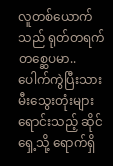လူတစ်ယောက်သည် ရုတ်တရက် တစ္ဆေပမာ.. ပေါက်ကွဲပြီးသား မီးသွေးတုံးများ ရောင်းသည့် ဆိုင်ရှေ့သို့ ရောက်ရှိ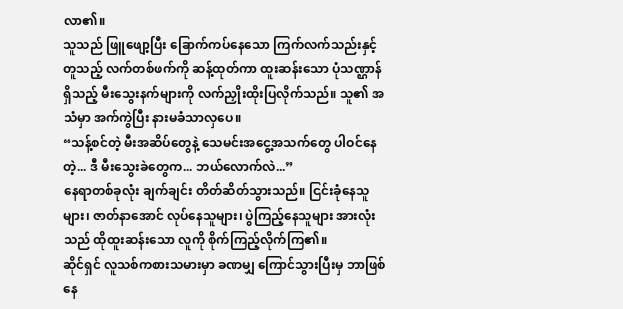လာ၏။
သူသည် ဖြူဖျော့ပြီး ခြောက်ကပ်နေသော ကြက်လက်သည်းနှင့် တူသည့် လက်တစ်ဖက်ကို ဆန့်ထုတ်ကာ ထူးဆန်းသော ပုံသဏ္ဌာန်ရှိသည့် မီးသွေးနက်များကို လက်ညှိုးထိုးပြလိုက်သည်။ သူ၏ အသံမှာ အက်ကွဲပြီး နားမခံသာလှပေ။
“သန့်စင်တဲ့ မီးအဆိပ်တွေနဲ့ သေမင်းအငွေ့အသက်တွေ ပါဝင်နေတဲ့... ဒီ မီးသွေးခဲတွေက... ဘယ်လောက်လဲ...”
နေရာတစ်ခုလုံး ချက်ချင်း တိတ်ဆိတ်သွားသည်။ ငြင်းခုံနေသူများ၊ ဇာတ်နာအောင် လုပ်နေသူများ၊ ပွဲကြည့်နေသူများ အားလုံးသည် ထိုထူးဆန်းသော လူကို စိုက်ကြည့်လိုက်ကြ၏။
ဆိုင်ရှင် လူသစ်ကစားသမားမှာ ခဏမျှ ကြောင်သွားပြီးမှ ဘာဖြစ်နေ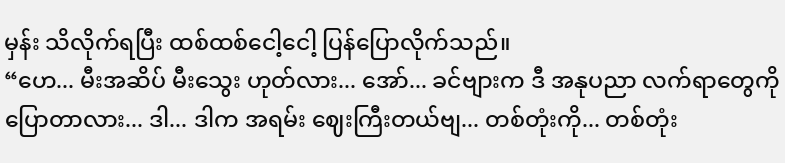မှန်း သိလိုက်ရပြီး ထစ်ထစ်ငေါ့ငေါ့ ပြန်ပြောလိုက်သည်။
“ဟေ... မီးအဆိပ် မီးသွေး ဟုတ်လား... အော်... ခင်ဗျားက ဒီ အနုပညာ လက်ရာတွေကို ပြောတာလား... ဒါ... ဒါက အရမ်း ဈေးကြီးတယ်ဗျ... တစ်တုံးကို... တစ်တုံး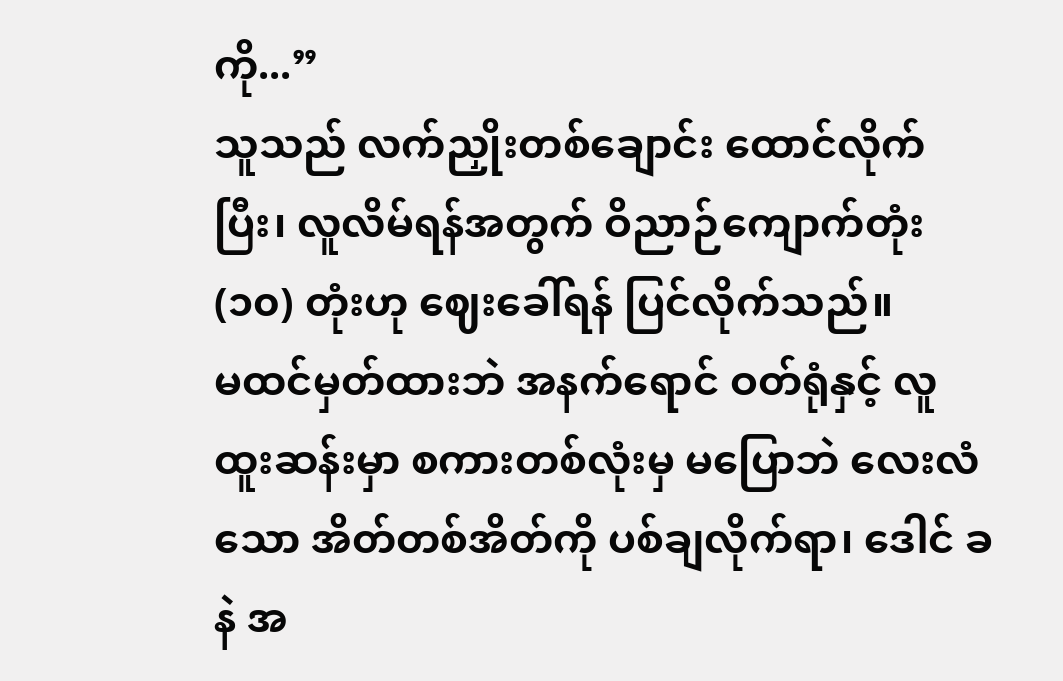ကို...”
သူသည် လက်ညှိုးတစ်ချောင်း ထောင်လိုက်ပြီး၊ လူလိမ်ရန်အတွက် ဝိညာဉ်ကျောက်တုံး (၁၀) တုံးဟု ဈေးခေါ်ရန် ပြင်လိုက်သည်။
မထင်မှတ်ထားဘဲ အနက်ရောင် ဝတ်ရုံနှင့် လူထူးဆန်းမှာ စကားတစ်လုံးမှ မပြောဘဲ လေးလံသော အိတ်တစ်အိတ်ကို ပစ်ချလိုက်ရာ၊ ဒေါင် ခနဲ အ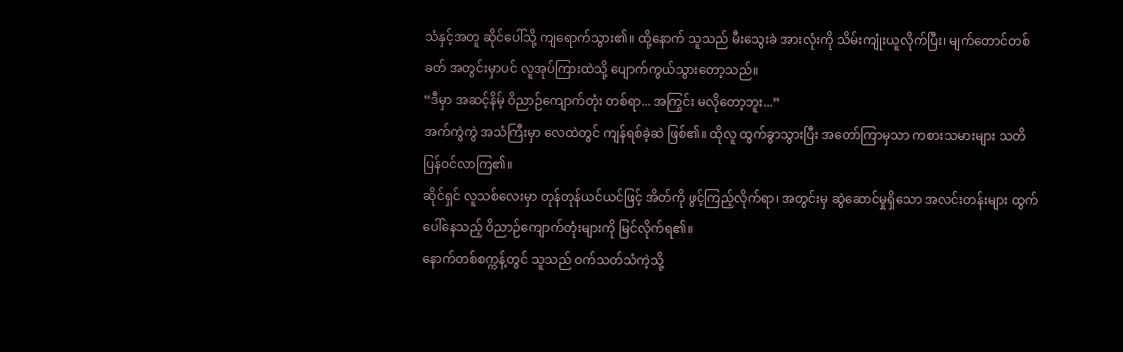သံနှင့်အတူ ဆိုင်ပေါ်သို့ ကျရောက်သွား၏။ ထို့နောက် သူသည် မီးသွေးခဲ အားလုံးကို သိမ်းကျုံးယူလိုက်ပြီး၊ မျက်တောင်တစ်ခတ် အတွင်းမှာပင် လူအုပ်ကြားထဲသို့ ပျောက်ကွယ်သွားတော့သည်။
“ဒီမှာ အဆင့်နိမ့် ဝိညာဉ်ကျောက်တုံး တစ်ရာ... အကြွင်း မလိုတော့ဘူး...”
အက်ကွဲကွဲ အသံကြီးမှာ လေထဲတွင် ကျန်ရစ်ခဲ့ဆဲ ဖြစ်၏။ ထိုလူ ထွက်ခွာသွားပြီး အတော်ကြာမှသာ ကစားသမားများ သတိပြန်ဝင်လာကြ၏။
ဆိုင်ရှင် လူသစ်လေးမှာ တုန်တုန်ယင်ယင်ဖြင့် အိတ်ကို ဖွင့်ကြည့်လိုက်ရာ၊ အတွင်းမှ ဆွဲဆောင်မှုရှိသော အလင်းတန်းများ ထွက်ပေါ်နေသည့် ဝိညာဉ်ကျောက်တုံးများကို မြင်လိုက်ရ၏။
နောက်တစ်စက္ကန့်တွင် သူသည် ဝက်သတ်သံကဲ့သို့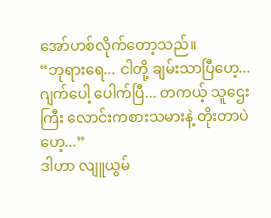အော်ဟစ်လိုက်တော့သည်။
“ဘုရားရေ... ငါတို့ ချမ်းသာပြီဟေ့... ဂျက်ပေါ့ ပေါက်ပြီ... တကယ့် သူဌေးကြီး လောင်းကစားသမားနဲ့ တိုးတာပဲဟေ့...”
ဒါဟာ လျူယွမ်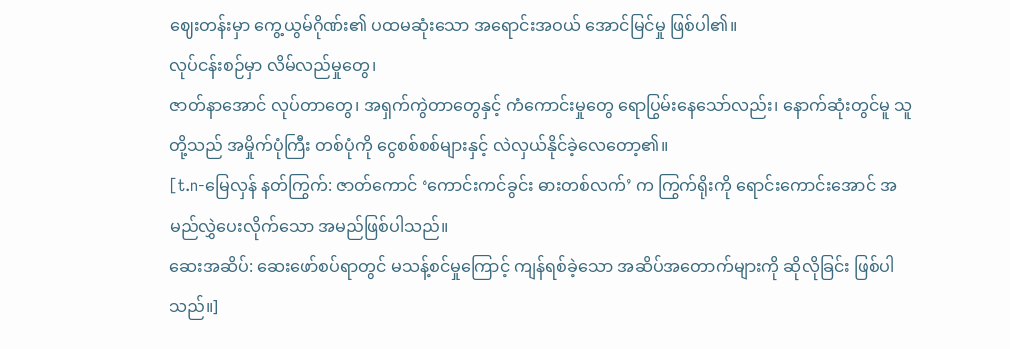ဈေးတန်းမှာ ကွေ့ယွမ်ဂိုဏ်း၏ ပထမဆုံးသော အရောင်းအဝယ် အောင်မြင်မှု ဖြစ်ပါ၏။
လုပ်ငန်းစဉ်မှာ လိမ်လည်မှုတွေ၊
ဇာတ်နာအောင် လုပ်တာတွေ၊ အရှက်ကွဲတာတွေနှင့် ကံကောင်းမှုတွေ ရောပြွမ်းနေသော်လည်း၊ နောက်ဆုံးတွင်မူ သူတို့သည် အမှိုက်ပုံကြီး တစ်ပုံကို ငွေစစ်စစ်များနှင့် လဲလှယ်နိုင်ခဲ့လေတော့၏။
[t.n-မြေလှန် နတ်ကြွက်: ဇာတ်ကောင် ‘ကောင်းကင်ခွင်း ဓားတစ်လက်’ က ကြွက်ရိုးကို ရောင်းကောင်းအောင် အမည်လွှဲပေးလိုက်သော အမည်ဖြစ်ပါသည်။
ဆေးအဆိပ်: ဆေးဖော်စပ်ရာတွင် မသန့်စင်မှုကြောင့် ကျန်ရစ်ခဲ့သော အဆိပ်အတောက်များကို ဆိုလိုခြင်း ဖြစ်ပါသည်။]